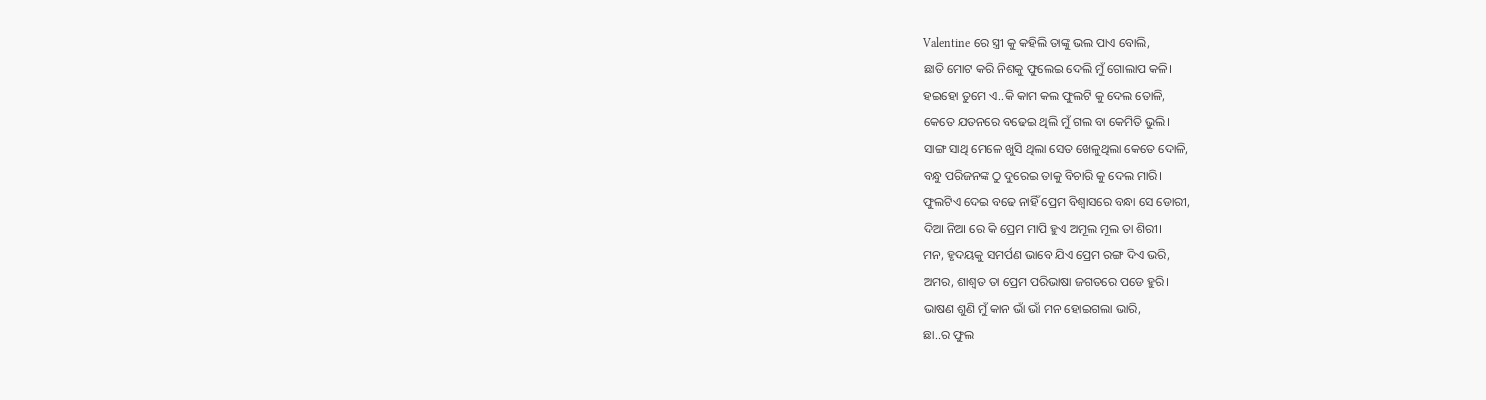Valentine ରେ ସ୍ତ୍ରୀ କୁ କହିଲି ତାଙ୍କୁ ଭଲ ପାଏ ବୋଲି,
ଛାତି ମୋଟ କରି ନିଶକୁ ଫୁଲେଇ ଦେଲି ମୁଁ ଗୋଲାପ କଳି।
ହଇହୋ ତୁମେ ଏ..କି କାମ କଲ ଫୁଲଟି କୁ ଦେଲ ତୋଳି,
କେତେ ଯତନରେ ବଢେଇ ଥିଲି ମୁଁ ଗଲ ବା କେମିତି ଭୁଲି।
ସାଙ୍ଗ ସାଥି ମେଳେ ଖୁସି ଥିଲା ସେତ ଖେଳୁଥିଲା କେତେ ଦୋଳି,
ବନ୍ଧୁ ପରିଜନଙ୍କ ଠୁ ଦୁରେଇ ତାକୁ ବିଚାରି କୁ ଦେଲ ମାରି।
ଫୁଲଟିଏ ଦେଇ ବଢେ ନାହିଁ ପ୍ରେମ ବିଶ୍ବାସରେ ବନ୍ଧା ସେ ଡୋରୀ,
ଦିଆ ନିଆ ରେ କି ପ୍ରେମ ମାପି ହୁଏ ଅମୂଲ ମୂଲ ତା ଶିରୀ।
ମନ, ହୃଦୟକୁ ସମର୍ପଣ ଭାବେ ଯିଏ ପ୍ରେମ ରଙ୍ଗ ଦିଏ ଭରି,
ଅମର, ଶାଶ୍ଵତ ତା ପ୍ରେମ ପରିଭାଷା ଜଗତରେ ପଡେ ହୁରି।
ଭାଷଣ ଶୁଣି ମୁଁ କାନ ଭାଁ ଭାଁ ମନ ହୋଇଗଲା ଭାରି,
ଛା..ର ଫୁଲ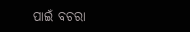ପାଇଁ ବଚରା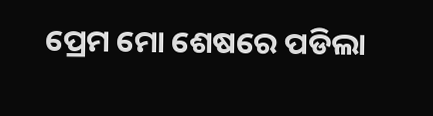ପ୍ରେମ ମୋ ଶେଷରେ ପଡିଲା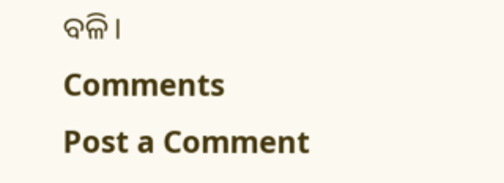ବଳି।
Comments
Post a Comment